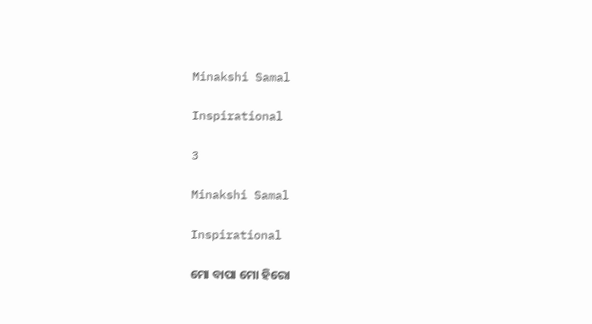Minakshi Samal

Inspirational

3

Minakshi Samal

Inspirational

ମୋ ବାପା ମୋ ହିରୋ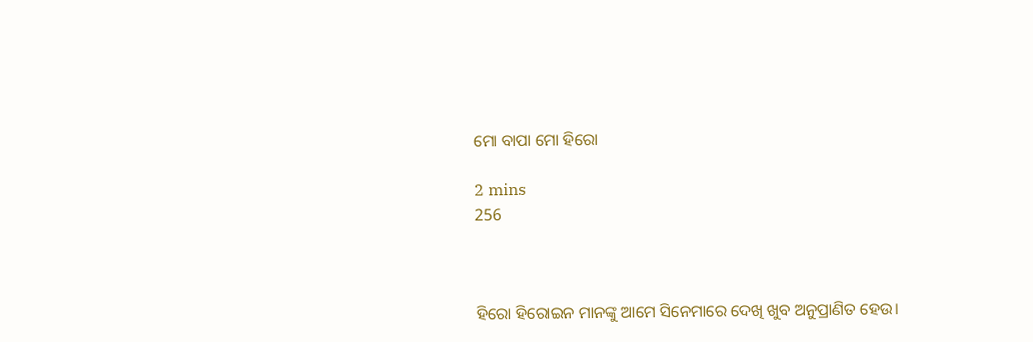ମୋ ବାପା ମୋ ହିରୋ

2 mins
256



ହିରୋ ହିରୋଇନ ମାନଙ୍କୁ ଆମେ ସିନେମାରେ ଦେଖି ଖୁବ ଅନୁପ୍ରାଣିତ ହେଉ।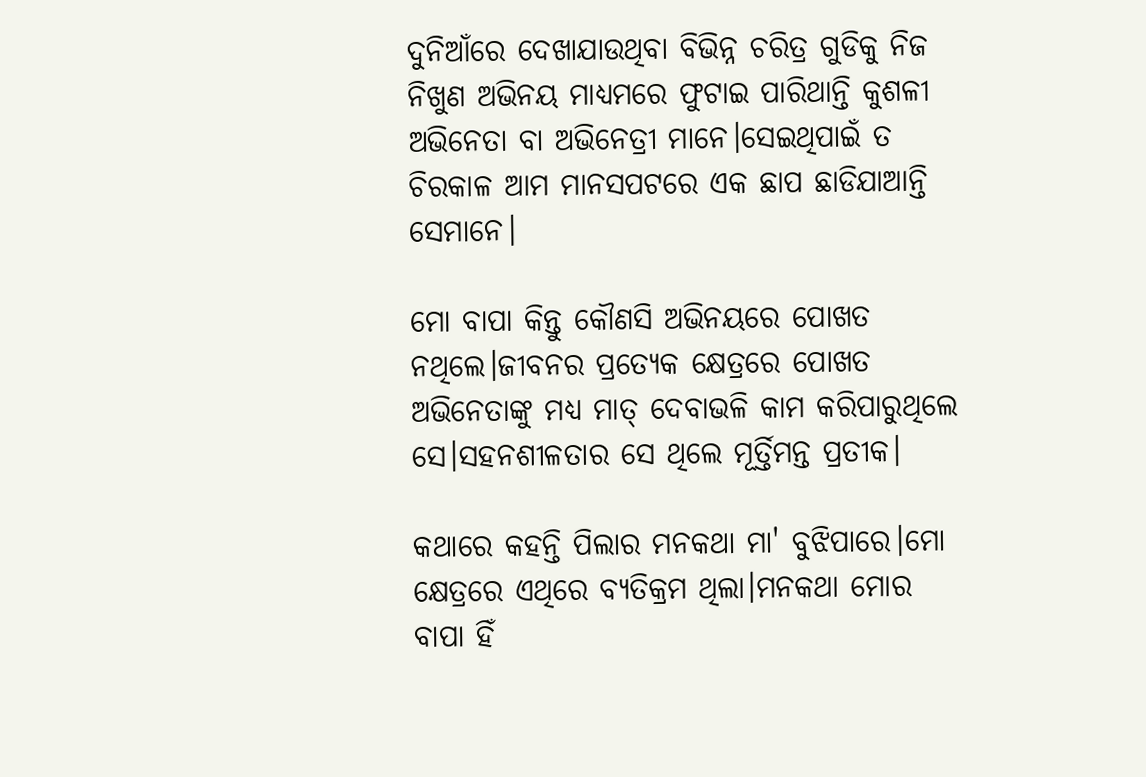ଦୁନିଆଁରେ ଦେଖାଯାଉଥିବା ବିଭିନ୍ନ ଚରିତ୍ର ଗୁଡିକୁ ନିଜ ନିଖୁଣ ଅଭିନୟ ମାଧ୍ୟମରେ ଫୁଟାଇ ପାରିଥାନ୍ତି କୁଶଳୀ ଅଭିନେତା ବା ଅଭିନେତ୍ରୀ ମାନେ।ସେଇଥିପାଇଁ ତ ଚିରକାଳ ଆମ ମାନସପଟରେ ଏକ ଛାପ ଛାଡିଯାଆନ୍ତି ସେମାନେ।

ମୋ ବାପା କିନ୍ତୁ କୌଣସି ଅଭିନୟରେ ପୋଖତ ନଥିଲେ।ଜୀବନର ପ୍ରତ୍ୟେକ କ୍ଷେତ୍ରରେ ପୋଖତ ଅଭିନେତାଙ୍କୁ ମଧ୍ୟ ମାତ୍ ଦେବାଭଳି କାମ କରିପାରୁଥିଲେ ସେ।ସହନଶୀଳତାର ସେ ଥିଲେ ମୂର୍ତ୍ତିମନ୍ତ ପ୍ରତୀକ।

କଥାରେ କହନ୍ତି ପିଲାର ମନକଥା ମା' ବୁଝିପାରେ।ମୋ କ୍ଷେତ୍ରରେ ଏଥିରେ ବ୍ୟତିକ୍ରମ ଥିଲା।ମନକଥା ମୋର ବାପା ହିଁ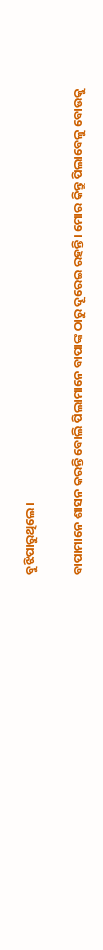ବୁଝିପାରୁଥିଲେ।

ବାପାମାନେ ଶାସନ କରନ୍ତି ବୋଲି ପିଲାମାନେ ବାପାଙ୍କ ଠାରୁ ଦୂରେଇ ରହନ୍ତି। ମୋର କିନ୍ତୁ ପିଲାବେଳୁ ବୋଉକୁ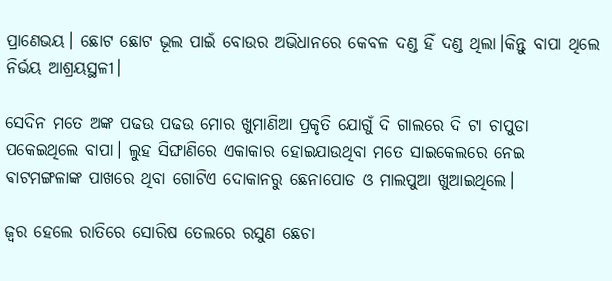ପ୍ରାଣେଭୟ। ଛୋଟ ଛୋଟ ଭୂଲ ପାଇଁ ବୋଉର ଅଭିଧାନରେ କେବଳ ଦଣ୍ଡ ହିଁ ଦଣ୍ଡ ଥିଲା।କିନ୍ତୁ ବାପା ଥିଲେ ନିର୍ଭୟ ଆଶ୍ରୟସ୍ଥଳୀ।

ସେଦିନ ମତେ ଅଙ୍କ ପଢଉ ପଢଉ ମୋର ଖୁମାଣିଆ ପ୍ରକୃତି ଯୋଗୁଁ ଦି ଗାଲରେ ଦି ଟା ଚାପୁଡା ପକେଇଥିଲେ ବାପା। ଲୁହ ସିଙ୍ଘାଣିରେ ଏକାକାର ହୋଇଯାଉଥିବା ମତେ ସାଇକେଲରେ ନେଇ ଵାଟମଙ୍ଗଳାଙ୍କ ପାଖରେ ଥିବା ଗୋଟିଏ ଦୋକାନରୁ ଛେନାପୋଡ ଓ ମାଲପୁଆ ଖୁଆଇଥିଲେ।

ଜ୍ବର ହେଲେ ରାତିରେ ସୋରିଷ ତେଲରେ ରସୁଣ ଛେଚା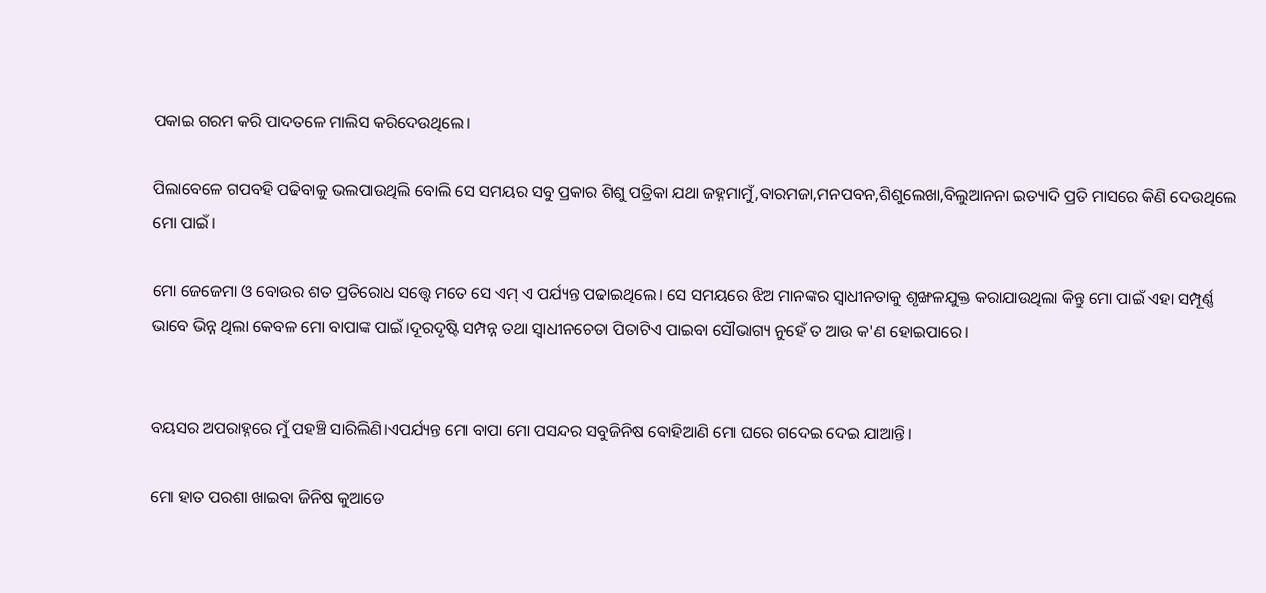ପକାଇ ଗରମ କରି ପାଦତଳେ ମାଲିସ କରିଦେଉଥିଲେ।

ପିଲାବେଳେ ଗପବହି ପଢିବାକୁ ଭଲପାଉଥିଲି ବୋଲି ସେ ସମୟର ସବୁ ପ୍ରକାର ଶିଶୁ ପତ୍ରିକା ଯଥା ଜହ୍ନମାମୁଁ,ବାରମଜା,ମନପବନ,ଶିଶୁଲେଖା,ବିଲୁଆନନା ଇତ୍ୟାଦି ପ୍ରତି ମାସରେ କିଣି ଦେଉଥିଲେ ମୋ ପାଇଁ।

ମୋ ଜେଜେମା ଓ ବୋଉର ଶତ ପ୍ରତିରୋଧ ସତ୍ତ୍ବେ ମତେ ସେ ଏମ୍ ଏ ପର୍ଯ୍ୟନ୍ତ ପଢାଇଥିଲେ। ସେ ସମୟରେ ଝିଅ ମାନଙ୍କର ସ୍ବାଧୀନତାକୁ ଶୃଙ୍ଖଳଯୁକ୍ତ କରାଯାଉଥିଲା କିନ୍ତୁ ମୋ ପାଇଁ ଏହା ସମ୍ପୂର୍ଣ୍ଣ ଭାବେ ଭିନ୍ନ ଥିଲା କେବଳ ମୋ ବାପାଙ୍କ ପାଇଁ।ଦୂରଦୃଷ୍ଟି ସମ୍ପନ୍ନ ତଥା ସ୍ବାଧୀନଚେତା ପିତାଟିଏ ପାଇବା ସୌଭାଗ୍ୟ ନୁହେଁ ତ ଆଉ କ'ଣ ହୋଇପାରେ।


ବୟସର ଅପରାହ୍ନରେ ମୁଁ ପହଞ୍ଚି ସାରିଲିଣି।ଏପର୍ଯ୍ୟନ୍ତ ମୋ ବାପା ମୋ ପସନ୍ଦର ସବୁଜିନିଷ ବୋହିଆଣି ମୋ ଘରେ ଗଦେଇ ଦେଇ ଯାଆନ୍ତି।

ମୋ ହାତ ପରଶା ଖାଇବା ଜିନିଷ କୁଆଡେ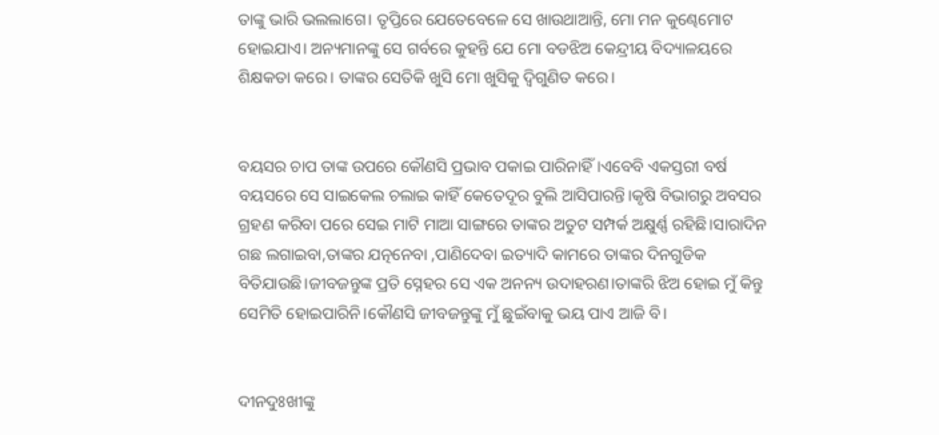ତାଙ୍କୁ ଭାରି ଭଲଲାଗେ। ତୃପ୍ତିରେ ଯେତେବେଳେ ସେ ଖାଉଥାଆନ୍ତି, ମୋ ମନ କୁଣ୍ଢେମୋଟ ହୋଇଯାଏ। ଅନ୍ୟମାନଙ୍କୁ ସେ ଗର୍ବରେ କୁହନ୍ତି ଯେ ମୋ ବଡଝିଅ କେନ୍ଦ୍ରୀୟ ବିଦ୍ୟାଳୟରେ ଶିକ୍ଷକତା କରେ। ତାଙ୍କର ସେତିକି ଖୁସି ମୋ ଖୁସିକୁ ଦ୍ବିଗୁଣିତ କରେ।


ବୟସର ଚାପ ତାଙ୍କ ଉପରେ କୌଣସି ପ୍ରଭାବ ପକାଇ ପାରିନାହିଁ।ଏବେବି ଏକସ୍ତରୀ ବର୍ଷ ବୟସରେ ସେ ସାଇକେଲ ଚଲାଇ କାହିଁ କେତେଦୂର ବୁଲି ଆସିପାରନ୍ତି।କୃଷି ବିଭାଗରୁ ଅବସର ଗ୍ରହଣ କରିବା ପରେ ସେଇ ମାଟି ମାଆ ସାଙ୍ଗରେ ତାଙ୍କର ଅତୁଟ ସମ୍ପର୍କ ଅକ୍ଷୁର୍ଣ୍ଣ ରହିଛି।ସାରାଦିନ ଗଛ ଲଗାଇବା,ତାଙ୍କର ଯତ୍ନନେବା ,ପାଣିଦେବା ଇତ୍ୟାଦି କାମରେ ତାଙ୍କର ଦିନଗୁଡିକ ବିତିଯାଉଛି।ଜୀବଜନ୍ତୁଙ୍କ ପ୍ରତି ସ୍ନେହର ସେ ଏକ ଅନନ୍ୟ ଉଦାହରଣ।ତାଙ୍କରି ଝିଅ ହୋଇ ମୁଁ କିନ୍ତୁ ସେମିତି ହୋଇପାରିନି।କୌଣସି ଜୀବଜନ୍ତୁଙ୍କୁ ମୁଁ ଛୁଇଁବାକୁ ଭୟ ପାଏ ଆଜି ବି।


ଦୀନଦୁଃଖୀଙ୍କୁ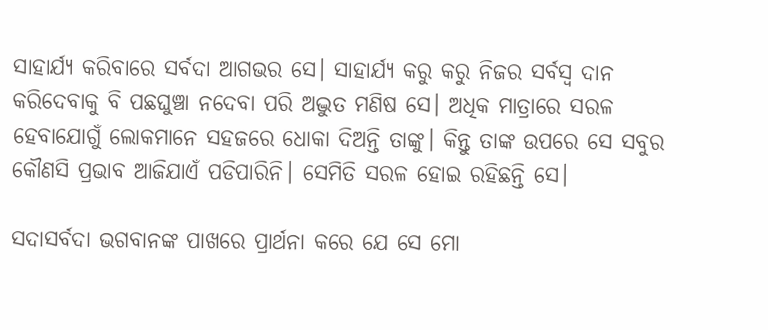ସାହାର୍ଯ୍ୟ କରିବାରେ ସର୍ବଦା ଆଗଭର ସେ। ସାହାର୍ଯ୍ୟ କରୁ କରୁ ନିଜର ସର୍ବସ୍ବ ଦାନ କରିଦେବାକୁ ବି ପଛଘୁଞ୍ଚା ନଦେବା ପରି ଅଦ୍ଭୁତ ମଣିଷ ସେ। ଅଧିକ ମାତ୍ରାରେ ସରଳ ହେବାଯୋଗୁଁ ଲୋକମାନେ ସହଜରେ ଧୋକା ଦିଅନ୍ତି ତାଙ୍କୁ। କିନ୍ତୁ ତାଙ୍କ ଉପରେ ସେ ସବୁର କୌଣସି ପ୍ରଭାବ ଆଜିଯାଏଁ ପଡିପାରିନି। ସେମିତି ସରଳ ହୋଇ ରହିଛନ୍ତି ସେ।

ସଦାସର୍ବଦା ଭଗବାନଙ୍କ ପାଖରେ ପ୍ରାର୍ଥନା କରେ ଯେ ସେ ମୋ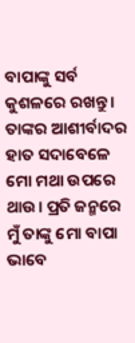ବାପାଙ୍କୁ ସର୍ବ କୁଶଳରେ ରଖନ୍ତୁ। ତାଙ୍କର ଆଶୀର୍ବାଦର ହାତ ସଦାବେଳେ ମୋ ମଥା ଉପରେ ଥାଉ। ପ୍ରତି ଜନ୍ମରେ ମୁଁ ତାଙ୍କୁ ମୋ ବାପା ଭାବେ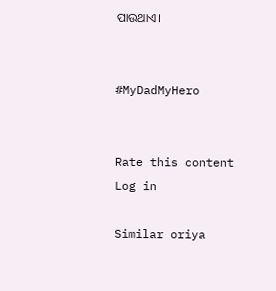ପାଉଥାଏ।


#MyDadMyHero


Rate this content
Log in

Similar oriya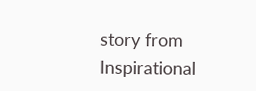story from Inspirational